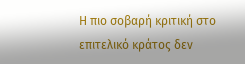Η πιο σοβαρή κριτική στο επιτελικό κράτος δεν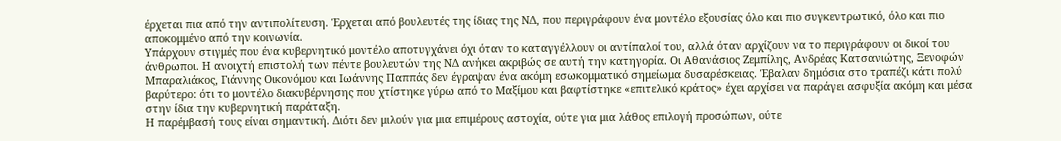έρχεται πια από την αντιπολίτευση. Έρχεται από βουλευτές της ίδιας της ΝΔ, που περιγράφουν ένα μοντέλο εξουσίας όλο και πιο συγκεντρωτικό, όλο και πιο αποκομμένο από την κοινωνία.
Υπάρχουν στιγμές που ένα κυβερνητικό μοντέλο αποτυγχάνει όχι όταν το καταγγέλλουν οι αντίπαλοί του, αλλά όταν αρχίζουν να το περιγράφουν οι δικοί του άνθρωποι. Η ανοιχτή επιστολή των πέντε βουλευτών της ΝΔ ανήκει ακριβώς σε αυτή την κατηγορία. Οι Αθανάσιος Ζεμπίλης, Ανδρέας Κατσανιώτης, Ξενοφών Μπαραλιάκος, Γιάννης Οικονόμου και Ιωάννης Παππάς δεν έγραψαν ένα ακόμη εσωκομματικό σημείωμα δυσαρέσκειας. Έβαλαν δημόσια στο τραπέζι κάτι πολύ βαρύτερο: ότι το μοντέλο διακυβέρνησης που χτίστηκε γύρω από το Μαξίμου και βαφτίστηκε «επιτελικό κράτος» έχει αρχίσει να παράγει ασφυξία ακόμη και μέσα στην ίδια την κυβερνητική παράταξη.
Η παρέμβασή τους είναι σημαντική. Διότι δεν μιλούν για μια επιμέρους αστοχία, ούτε για μια λάθος επιλογή προσώπων, ούτε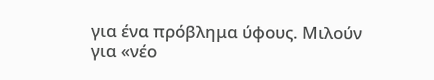για ένα πρόβλημα ύφους. Μιλούν για «νέο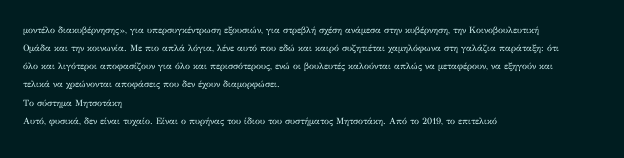μοντέλο διακυβέρνησης», για υπερσυγκέντρωση εξουσιών, για στρεβλή σχέση ανάμεσα στην κυβέρνηση, την Κοινοβουλευτική Ομάδα και την κοινωνία. Με πιο απλά λόγια, λένε αυτό που εδώ και καιρό συζητιέται χαμηλόφωνα στη γαλάζια παράταξη: ότι όλο και λιγότεροι αποφασίζουν για όλο και περισσότερους, ενώ οι βουλευτές καλούνται απλώς να μεταφέρουν, να εξηγούν και τελικά να χρεώνονται αποφάσεις που δεν έχουν διαμορφώσει.
Το σύστημα Μητσοτάκη
Αυτό, φυσικά, δεν είναι τυχαίο. Είναι ο πυρήνας του ίδιου του συστήματος Μητσοτάκη. Από το 2019, το επιτελικό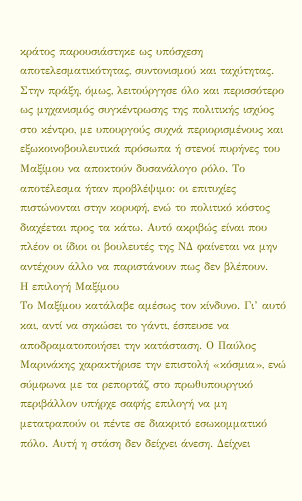κράτος παρουσιάστηκε ως υπόσχεση αποτελεσματικότητας, συντονισμού και ταχύτητας. Στην πράξη, όμως, λειτούργησε όλο και περισσότερο ως μηχανισμός συγκέντρωσης της πολιτικής ισχύος στο κέντρο, με υπουργούς συχνά περιορισμένους και εξωκοινοβουλευτικά πρόσωπα ή στενοί πυρήνες του Μαξίμου να αποκτούν δυσανάλογο ρόλο. Το αποτέλεσμα ήταν προβλέψιμο: οι επιτυχίες πιστώνονται στην κορυφή, ενώ το πολιτικό κόστος διαχέεται προς τα κάτω. Αυτό ακριβώς είναι που πλέον οι ίδιοι οι βουλευτές της ΝΔ φαίνεται να μην αντέχουν άλλο να παριστάνουν πως δεν βλέπουν.
Η επιλογή Μαξίμου
Το Μαξίμου κατάλαβε αμέσως τον κίνδυνο. Γι’ αυτό και, αντί να σηκώσει το γάντι, έσπευσε να αποδραματοποιήσει την κατάσταση. Ο Παύλος Μαρινάκης χαρακτήρισε την επιστολή «κόσμια», ενώ σύμφωνα με τα ρεπορτάζ στο πρωθυπουργικό περιβάλλον υπήρχε σαφής επιλογή να μη μετατραπούν οι πέντε σε διακριτό εσωκομματικό πόλο. Αυτή η στάση δεν δείχνει άνεση. Δείχνει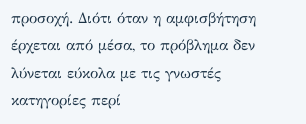προσοχή. Διότι όταν η αμφισβήτηση έρχεται από μέσα, το πρόβλημα δεν λύνεται εύκολα με τις γνωστές κατηγορίες περί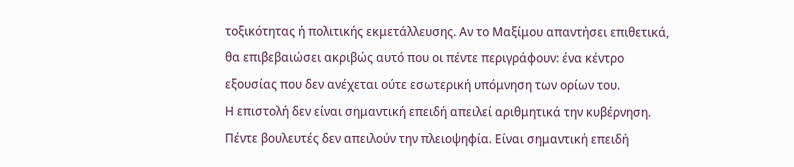τοξικότητας ή πολιτικής εκμετάλλευσης. Αν το Μαξίμου απαντήσει επιθετικά, θα επιβεβαιώσει ακριβώς αυτό που οι πέντε περιγράφουν: ένα κέντρο εξουσίας που δεν ανέχεται ούτε εσωτερική υπόμνηση των ορίων του.
Η επιστολή δεν είναι σημαντική επειδή απειλεί αριθμητικά την κυβέρνηση. Πέντε βουλευτές δεν απειλούν την πλειοψηφία. Είναι σημαντική επειδή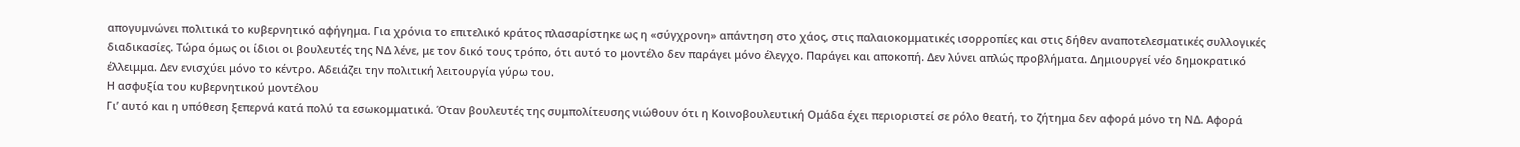απογυμνώνει πολιτικά το κυβερνητικό αφήγημα. Για χρόνια το επιτελικό κράτος πλασαρίστηκε ως η «σύγχρονη» απάντηση στο χάος, στις παλαιοκομματικές ισορροπίες και στις δήθεν αναποτελεσματικές συλλογικές διαδικασίες. Τώρα όμως οι ίδιοι οι βουλευτές της ΝΔ λένε, με τον δικό τους τρόπο, ότι αυτό το μοντέλο δεν παράγει μόνο έλεγχο. Παράγει και αποκοπή. Δεν λύνει απλώς προβλήματα. Δημιουργεί νέο δημοκρατικό έλλειμμα. Δεν ενισχύει μόνο το κέντρο. Αδειάζει την πολιτική λειτουργία γύρω του.
Η ασφυξία του κυβερνητικού μοντέλου
Γι’ αυτό και η υπόθεση ξεπερνά κατά πολύ τα εσωκομματικά. Όταν βουλευτές της συμπολίτευσης νιώθουν ότι η Κοινοβουλευτική Ομάδα έχει περιοριστεί σε ρόλο θεατή, το ζήτημα δεν αφορά μόνο τη ΝΔ. Αφορά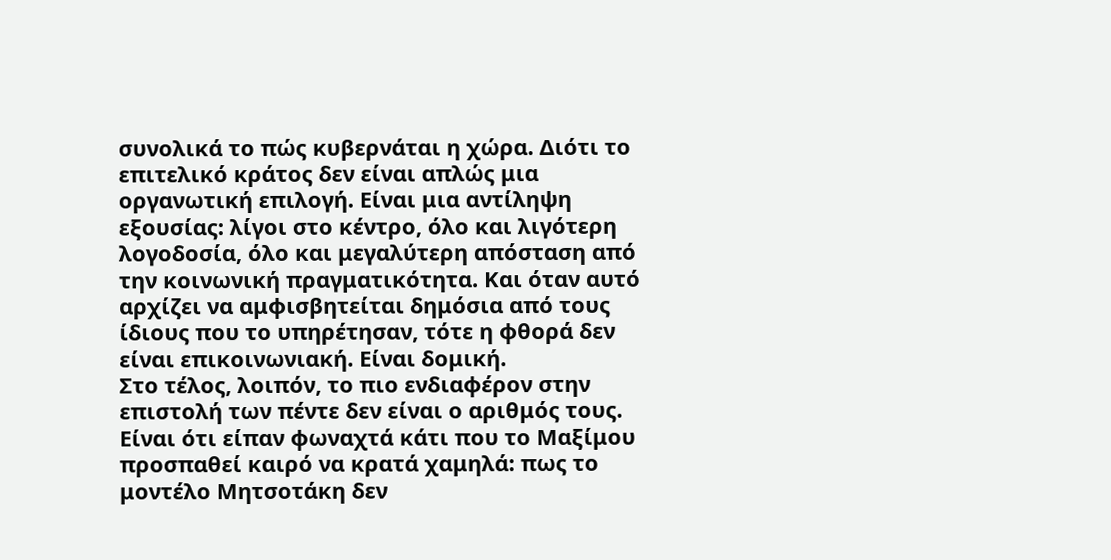συνολικά το πώς κυβερνάται η χώρα. Διότι το επιτελικό κράτος δεν είναι απλώς μια οργανωτική επιλογή. Είναι μια αντίληψη εξουσίας: λίγοι στο κέντρο, όλο και λιγότερη λογοδοσία, όλο και μεγαλύτερη απόσταση από την κοινωνική πραγματικότητα. Και όταν αυτό αρχίζει να αμφισβητείται δημόσια από τους ίδιους που το υπηρέτησαν, τότε η φθορά δεν είναι επικοινωνιακή. Είναι δομική.
Στο τέλος, λοιπόν, το πιο ενδιαφέρον στην επιστολή των πέντε δεν είναι ο αριθμός τους. Είναι ότι είπαν φωναχτά κάτι που το Μαξίμου προσπαθεί καιρό να κρατά χαμηλά: πως το μοντέλο Μητσοτάκη δεν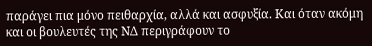παράγει πια μόνο πειθαρχία, αλλά και ασφυξία. Και όταν ακόμη και οι βουλευτές της ΝΔ περιγράφουν το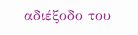αδιέξοδο του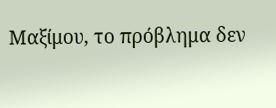Μαξίμου, το πρόβλημα δεν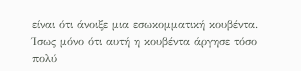είναι ότι άνοιξε μια εσωκομματική κουβέντα. Ίσως μόνο ότι αυτή η κουβέντα άργησε τόσο πολύ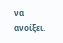να ανοίξει.